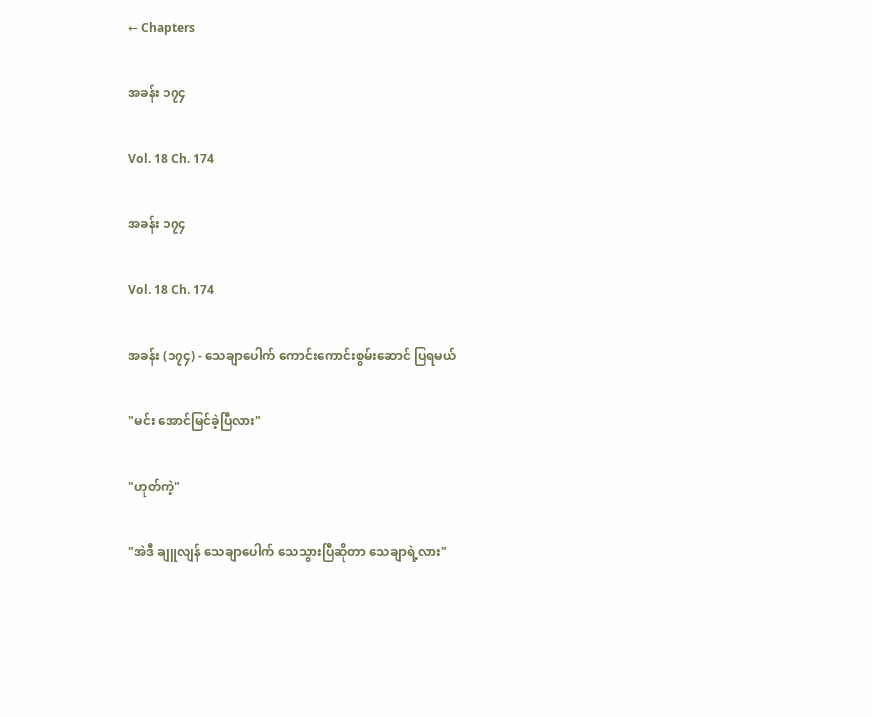← Chapters

အခန်း ၁၇၄

Vol. 18 Ch. 174

အခန်း ၁၇၄

Vol. 18 Ch. 174

အခန်း (၁၇၄) - သေချာပေါက် ကောင်းကောင်းစွမ်းဆောင် ပြရမယ်

"မင်း အောင်မြင်ခဲ့ပြီလား"

"ဟုတ်ကဲ့"

"အဲဒီ ချူလျန် သေချာပေါက် သေသွားပြီဆိုတာ သေချာရဲ့လား"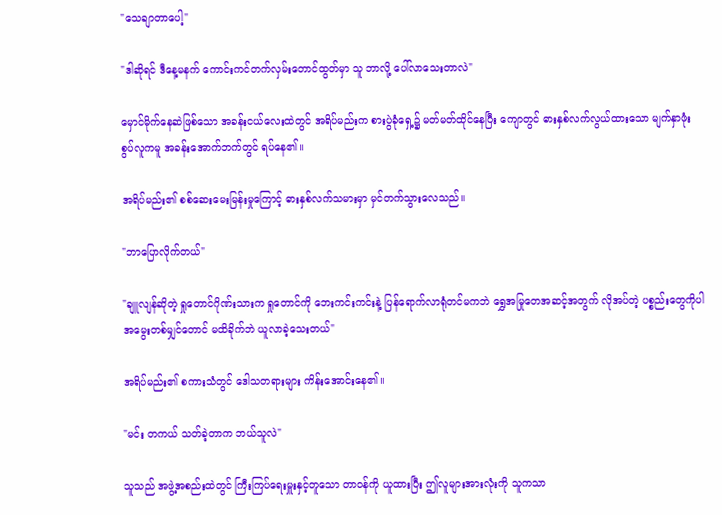"သေချာတာပေါ့"

"ဒါဆိုရင် ဒီနေ့မနက် ကောင်းကင်တက်လှမ်းတောင်ထွတ်မှာ သူ ဘာလို့ ပေါ်လာသေးတာလဲ"

မှောင်မိုက်နေဆဲဖြစ်သော အခန်းငယ်လေးထဲတွင် အရိပ်မည်းက စားပွဲခုံရှေ့၌ မတ်မတ်ထိုင်နေပြီး ကျောတွင် ဓားနှစ်လက်လွယ်ထားသော မျက်နှာဖုံးစွပ်လူကမူ အခန်းအောက်ဘက်တွင် ရပ်နေ၏။

အရိပ်မည်း၏ စစ်ဆေးမေးမြန်းမှုကြောင့် ဓားနှစ်လက်သမားမှာ မှင်တက်သွားလေသည်။

"ဘာပြောလိုက်တယ်"

"ချူလျန်ဆိုတဲ့ ရှုတောင်ဂိုဏ်းသားက ရှုတောင်ကို ဘေးကင်းကင်းနဲ့ ပြန်ရောက်လာရုံတင်မကဘဲ ရွှေအမြုတေအဆင့်အတွက် လိုအပ်တဲ့ ပစ္စည်းတွေကိုပါ အမွေးတစ်မျှင်တောင် မထိခိုက်ဘဲ ယူလာခဲ့သေးတယ်"

အရိပ်မည်း၏ စကားသံတွင် ဒေါသတရားများ ကိန်းအောင်းနေ၏။

"မင်း တကယ် သတ်ခဲ့တာက ဘယ်သူလဲ"

သူသည် အဖွဲ့အစည်းထဲတွင် ကြီးကြပ်ရေးမှူးနှင့်တူသော တာဝန်ကို ယူထားပြီး ဤလူများအားလုံးကို သူကသာ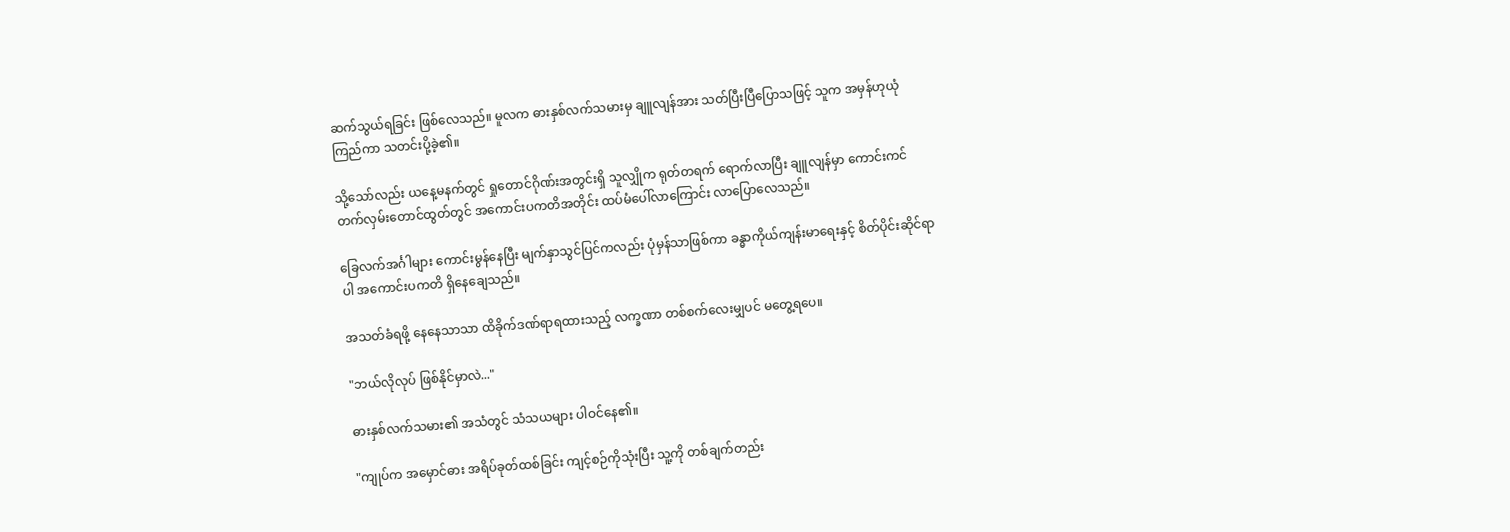ဆက်သွယ်ရခြင်း ဖြစ်လေသည်။ မူလက ဓားနှစ်လက်သမားမှ ချူလျန်အား သတ်ပြီးပြီပြောသဖြင့် သူက အမှန်ဟုယုံကြည်ကာ သတင်းပို့ခဲ့၏။

သို့သော်လည်း ယနေ့မနက်တွင် ရှုတောင်ဂိုဏ်းအတွင်းရှိ သူလျှိုက ရုတ်တရက် ရောက်လာပြီး ချူလျန်မှာ ကောင်းကင်တက်လှမ်းတောင်ထွတ်တွင် အကောင်းပကတိအတိုင်း ထပ်မံပေါ်လာကြောင်း လာပြောလေသည်။

ခြေလက်အင်္ဂါများ ကောင်းမွန်နေပြီး မျက်နှာသွင်ပြင်ကလည်း ပုံမှန်သာဖြစ်ကာ ခန္ဓာကိုယ်ကျန်းမာရေးနှင့် စိတ်ပိုင်းဆိုင်ရာပါ အကောင်းပကတိ ရှိနေချေသည်။

အသတ်ခံရဖို့ နေနေသာသာ ထိခိုက်ဒဏ်ရာရထားသည့် လက္ခဏာ တစ်စက်လေးမျှပင် မတွေ့ရပေ။

"ဘယ်လိုလုပ် ဖြစ်နိုင်မှာလဲ..."

ဓားနှစ်လက်သမား၏ အသံတွင် သံသယများ ပါဝင်နေ၏။

"ကျုပ်က အမှောင်ဓား အရိပ်ခုတ်ထစ်ခြင်း ကျင့်စဉ်ကိုသုံးပြီး သူ့ကို တစ်ချက်တည်း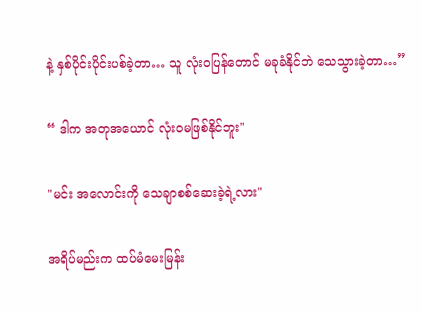နဲ့ နှစ်ပိုင်းပိုင်းပစ်ခဲ့တာ… သူ လုံးဝပြန်တောင် မခုခံနိုင်ဘဲ သေသွားခဲ့တာ…”

“ ဒါက အတုအယောင် လုံးဝမဖြစ်နိုင်ဘူး"

"မင်း အလောင်းကို သေချာစစ်ဆေးခဲ့ရဲ့လား"

အရိပ်မည်းက ထပ်မံမေးမြန်း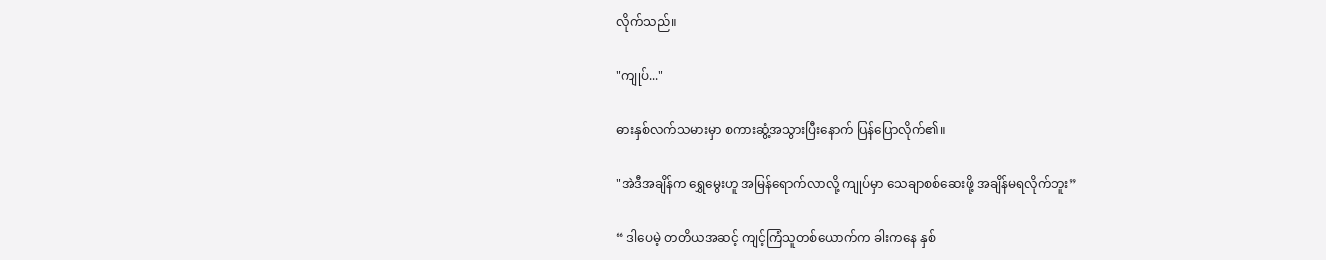လိုက်သည်။

"ကျုပ်..."

ဓားနှစ်လက်သမားမှာ စကားဆွံ့အသွားပြီးနောက် ပြန်ပြောလိုက်၏။

"အဲဒီအချိန်က ရွှေမွေးဟူ အမြန်ရောက်လာလို့ ကျုပ်မှာ သေချာစစ်ဆေးဖို့ အချိန်မရလိုက်ဘူး”

“ ဒါပေမဲ့ တတိယအဆင့် ကျင့်ကြံသူတစ်ယောက်က ခါးကနေ နှစ်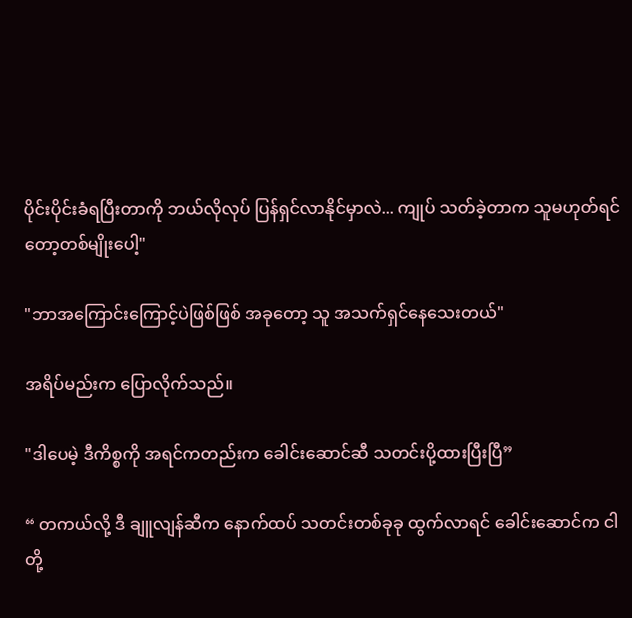ပိုင်းပိုင်းခံရပြီးတာကို ဘယ်လိုလုပ် ပြန်ရှင်လာနိုင်မှာလဲ... ကျုပ် သတ်ခဲ့တာက သူမဟုတ်ရင်တော့တစ်မျိုးပေါ့"

"ဘာအကြောင်းကြောင့်ပဲဖြစ်ဖြစ် အခုတော့ သူ အသက်ရှင်နေသေးတယ်"

အရိပ်မည်းက ပြောလိုက်သည်။

"ဒါပေမဲ့ ဒီကိစ္စကို အရင်ကတည်းက ခေါင်းဆောင်ဆီ သတင်းပို့ထားပြီးပြီ”

“ တကယ်လို့ ဒီ ချူလျန်ဆီက နောက်ထပ် သတင်းတစ်ခုခု ထွက်လာရင် ခေါင်းဆောင်က ငါတို့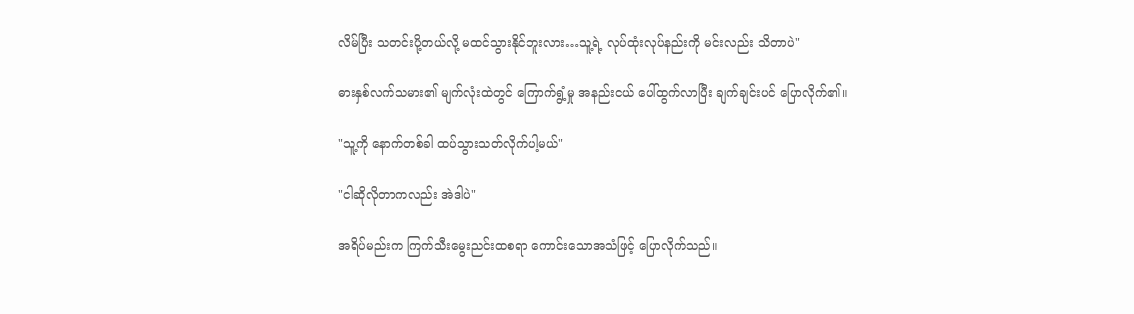လိမ်ပြီး သတင်းပို့တယ်လို့ မထင်သွားနိုင်ဘူးလား…သူ့ရဲ့ လုပ်ထုံးလုပ်နည်းကို မင်းလည်း သိတာပဲ"

ဓားနှစ်လက်သမား၏ မျက်လုံးထဲတွင် ကြောက်ရွံ့မှု အနည်းငယ် ပေါ်ထွက်လာပြီး ချက်ချင်းပင် ပြောလိုက်၏။

"သူ့ကို နောက်တစ်ခါ ထပ်သွားသတ်လိုက်ပါ့မယ်"

"ငါဆိုလိုတာကလည်း အဲဒါပဲ"

အရိပ်မည်းက ကြက်သီးမွေးညင်းထစရာ ကောင်းသောအသံဖြင့် ပြောလိုက်သည်။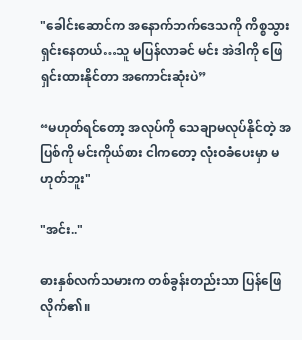"ခေါင်းဆောင်က အနောက်ဘက်ဒေသကို ကိစ္စသွားရှင်းနေတယ်…သူ မပြန်လာခင် မင်း အဲဒါကို ဖြေရှင်းထားနိုင်တာ အကောင်းဆုံးပဲ”

“မဟုတ်ရင်တော့ အလုပ်ကို သေချာမလုပ်နိုင်တဲ့ အပြစ်ကို မင်းကိုယ်စား ငါကတော့ လုံးဝခံပေးမှာ မဟုတ်ဘူး"

"အင်း.."

ဓားနှစ်လက်သမားက တစ်ခွန်းတည်းသာ ပြန်ဖြေလိုက်၏။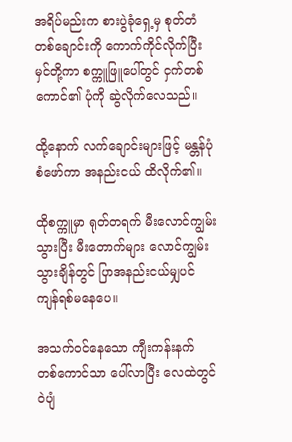အရိပ်မည်းက စားပွဲခုံရှေ့မှ စုတ်တံတစ်ချောင်းကို ကောက်ကိုင်လိုက်ပြီး မှင်တို့ကာ စက္ကူဖြူပေါ်တွင် ငှက်တစ်ကောင်၏ ပုံကို ဆွဲလိုက်လေသည်။

ထို့နောက် လက်ချောင်းများဖြင့် မန္တန်ပုံစံဖော်ကာ အနည်းငယ် ထိလိုက်၏။

ထိုစက္ကူမှာ ရုတ်တရက် မီးလောင်ကျွမ်းသွားပြီး မီးတောက်များ လောင်ကျွမ်းသွားချိန်တွင် ပြာအနည်းငယ်မျှပင် ကျန်ရစ်မနေပေ။

အသက်ဝင်နေသော ကျီးကန်းနက် တစ်ကောင်သာ ပေါ်လာပြီး လေထဲတွင် ဝဲပျံ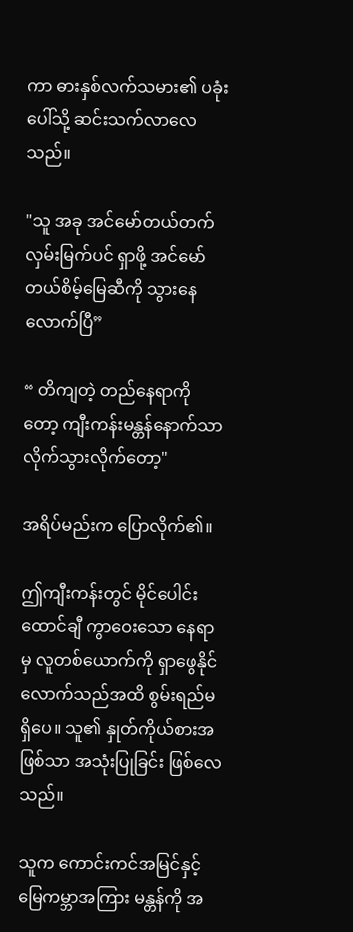ကာ ဓားနှစ်လက်သမား၏ ပခုံးပေါ်သို့ ဆင်းသက်လာလေသည်။

"သူ အခု အင်မော်တယ်တက်လှမ်းမြက်ပင် ရှာဖို့ အင်မော်တယ်စိမ့်မြေဆီကို သွားနေလောက်ပြီ”

“ တိကျတဲ့ တည်နေရာကိုတော့ ကျီးကန်းမန္တန်နောက်သာ လိုက်သွားလိုက်တော့"

အရိပ်မည်းက ပြောလိုက်၏။

ဤကျီးကန်းတွင် မိုင်ပေါင်းထောင်ချီ ကွာဝေးသော နေရာမှ လူတစ်ယောက်ကို ရှာဖွေနိုင်လောက်သည်အထိ စွမ်းရည်မရှိပေ။ သူ၏ နှုတ်ကိုယ်စားအဖြစ်သာ အသုံးပြုခြင်း ဖြစ်လေသည်။

သူက ကောင်းကင်အမြင်နှင့် မြေကမ္ဘာအကြား မန္တန်ကို အ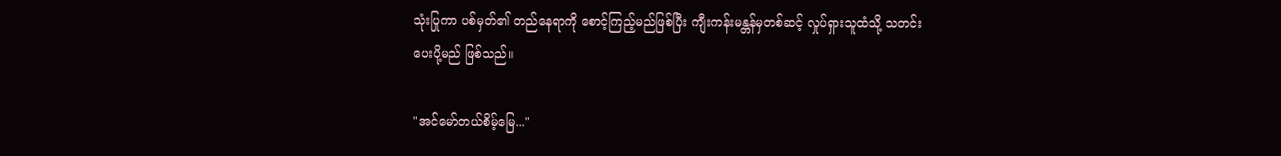သုံးပြုကာ ပစ်မှတ်၏ တည်နေရာကို စောင့်ကြည့်မည်ဖြစ်ပြီး ကျီးကန်းမန္တန်မှတစ်ဆင့် လှုပ်ရှားသူထံသို့ သတင်းပေးပို့မည် ဖြစ်သည်။

"အင်မော်တယ်စိမ့်‌မြေ..."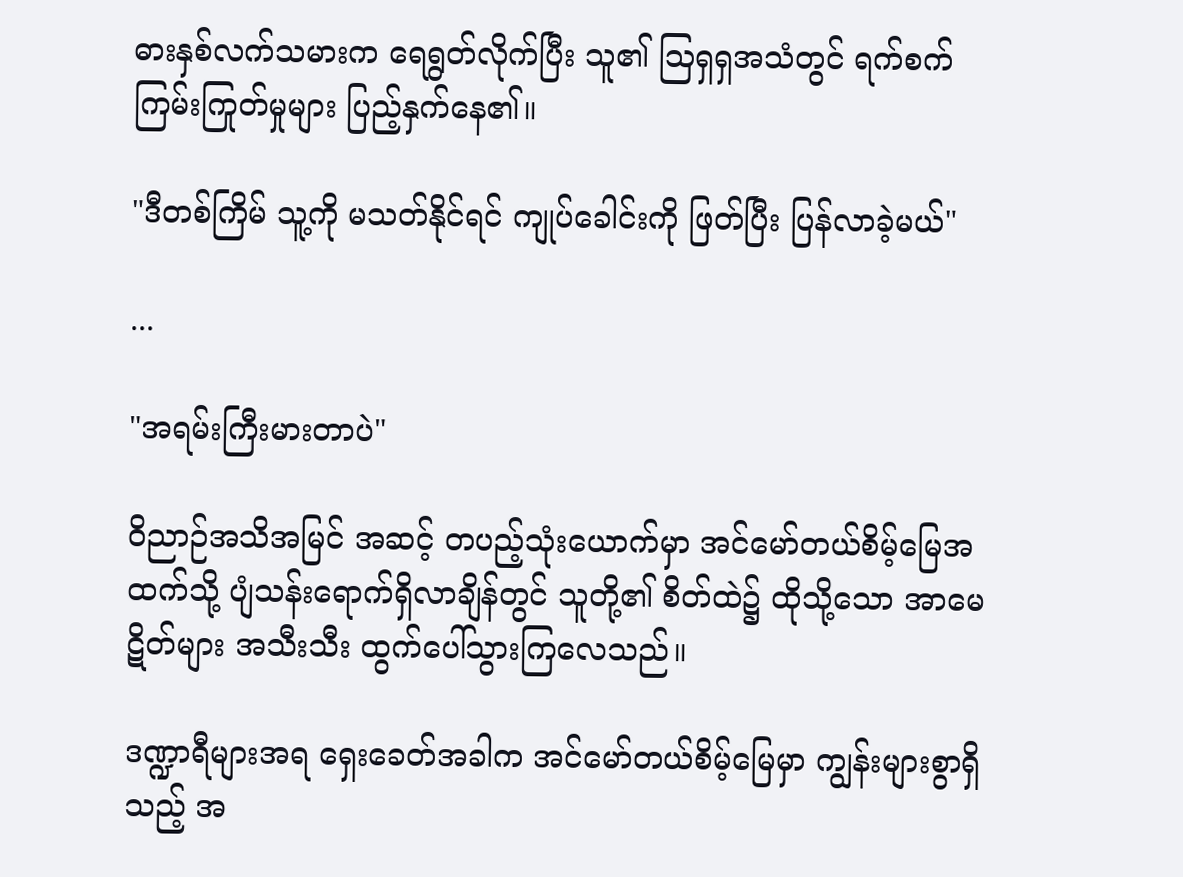ဓားနှစ်လက်သမားက ရေရွတ်လိုက်ပြီး သူ၏ ဩရှရှအသံတွင် ရက်စက်ကြမ်းကြုတ်မှုများ ပြည့်နှက်နေ၏။

"ဒီတစ်ကြိမ် သူ့ကို မသတ်နိုင်ရင် ကျုပ်ခေါင်းကို ဖြတ်ပြီး ပြန်လာခဲ့မယ်"

...

"အရမ်းကြီးမားတာပဲ"

ဝိညာဉ်အသိအမြင် အဆင့် တပည့်သုံးယောက်မှာ အင်မော်တယ်စိမ့်မြေအထက်သို့ ပျံသန်းရောက်ရှိလာချိန်တွင် သူတို့၏ စိတ်ထဲ၌ ထိုသို့သော အာမေဋိတ်များ အသီးသီး ထွက်ပေါ်သွားကြလေသည်။

ဒဏ္ဍာရီများအရ ရှေးခေတ်အခါက အင်မော်တယ်စိမ့်မြေမှာ ကျွန်းများစွာရှိသည့် အ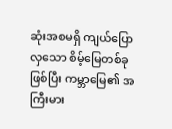ဆုံးအစမရှိ ကျယ်ပြောလှသော စိမ့်မြေတစ်ခုဖြစ်ပြီး ကမ္ဘာမြေ၏ အကြီးမား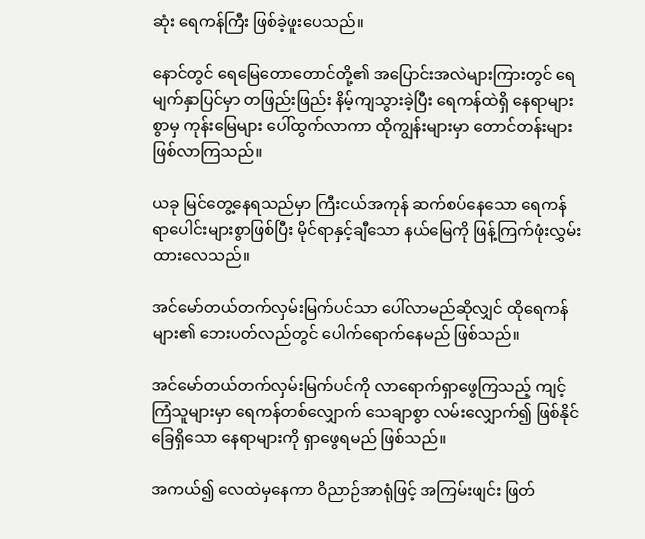ဆုံး ရေကန်ကြီး ဖြစ်ခဲ့ဖူးပေသည်။

နောင်တွင် ရေမြေတောတောင်တို့၏ အပြောင်းအလဲများကြားတွင် ရေမျက်နှာပြင်မှာ တဖြည်းဖြည်း နိမ့်ကျသွားခဲ့ပြီး ရေကန်ထဲရှိ နေရာများစွာမှ ကုန်းမြေများ ပေါ်ထွက်လာကာ ထိုကျွန်းများမှာ တောင်တန်းများ ဖြစ်လာကြသည်။

ယခု မြင်တွေ့နေရသည်မှာ ကြီးငယ်အကုန် ဆက်စပ်နေသော ရေကန်ရာပေါင်းများစွာဖြစ်ပြီး မိုင်ရာနှင့်ချီသော နယ်မြေကို ဖြန့်ကြက်ဖုံးလွှမ်းထားလေသည်။

အင်မော်တယ်တက်လှမ်းမြက်ပင်သာ ပေါ်လာမည်ဆိုလျှင် ထိုရေကန်များ၏ ဘေးပတ်လည်တွင် ပေါက်ရောက်နေမည် ဖြစ်သည်။

အင်မော်တယ်တက်လှမ်းမြက်ပင်ကို လာရောက်ရှာဖွေကြသည့် ကျင့်ကြံသူများမှာ ရေကန်တစ်လျှောက် သေချာစွာ လမ်းလျှောက်၍ ဖြစ်နိုင်ခြေရှိသော နေရာများကို ရှာဖွေရမည် ဖြစ်သည်။

အကယ်၍ လေထဲမှနေကာ ဝိညာဉ်အာရုံဖြင့် အကြမ်းဖျင်း ဖြတ်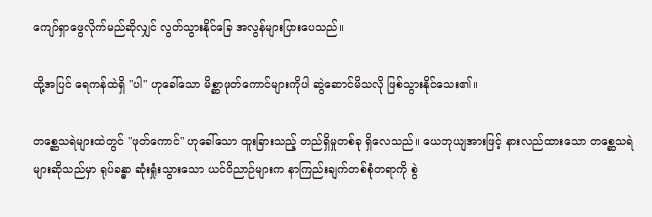ကျော်ရှာဖွေလိုက်မည်ဆိုလျှင် လွတ်သွားနိုင်ခြေ အလွန်များပြားပေသည်။

ထို့အပြင် ရေကန်ထဲရှိ "ပါ" ဟုခေါ်သော မိစ္ဆာဖုတ်ကောင်များကိုပါ ဆွဲဆောင်မိသလို ဖြစ်သွားနိုင်သေး၏။

တစ္ဆေသရဲများထဲတွင် "ဖုတ်ကောင်" ဟုခေါ်သော ထူးခြားသည့် တည်ရှိမှုတစ်ခု ရှိလေသည်။ ယေဘုယျအားဖြင့် နားလည်ထားသော တစ္ဆေသရဲများဆိုသည်မှာ ရုပ်ခန္ဓာ ဆုံးရှုံးသွားသော ယင်ဝိညာဉ်များက နာကြည်းချက်တစ်စုံတရာကို စွဲ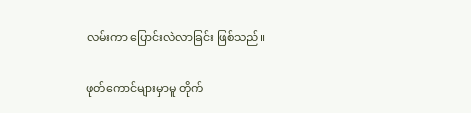လမ်းကာ ပြောင်းလဲလာခြင်း ဖြစ်သည်။

ဖုတ်ကောင်များမှာမူ တိုက်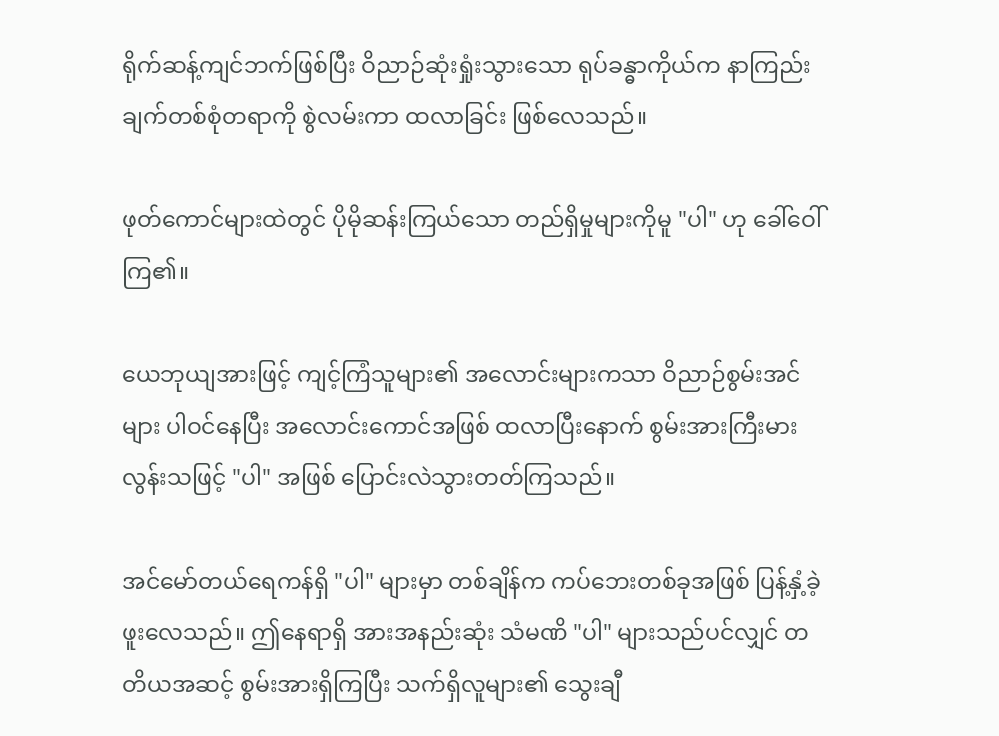ရိုက်ဆန့်ကျင်ဘက်ဖြစ်ပြီး ဝိညာဉ်ဆုံးရှုံးသွားသော ရုပ်ခန္ဓာကိုယ်က နာကြည်းချက်တစ်စုံတရာကို စွဲလမ်းကာ ထလာခြင်း ဖြစ်လေသည်။

ဖုတ်ကောင်များထဲတွင် ပိုမိုဆန်းကြယ်သော တည်ရှိမှုများကိုမူ "ပါ" ဟု ခေါ်ဝေါ်ကြ၏။

ယေဘုယျအားဖြင့် ကျင့်ကြံသူများ၏ အလောင်းများကသာ ဝိညာဉ်စွမ်းအင်များ ပါဝင်နေပြီး အလောင်းကောင်အဖြစ် ထလာပြီးနောက် စွမ်းအားကြီးမားလွန်းသဖြင့် "ပါ" အဖြစ် ပြောင်းလဲသွားတတ်ကြသည်။

အင်မော်တယ်ရေကန်ရှိ "ပါ" များမှာ တစ်ချိန်က ကပ်ဘေးတစ်ခုအဖြစ် ပြန့်နှံ့ခဲ့ဖူးလေသည်။ ဤနေရာရှိ အားအနည်းဆုံး သံမဏိ "ပါ" များသည်ပင်လျှင် တတိယအဆင့် စွမ်းအားရှိကြပြီး သက်ရှိလူများ၏ သွေးချီ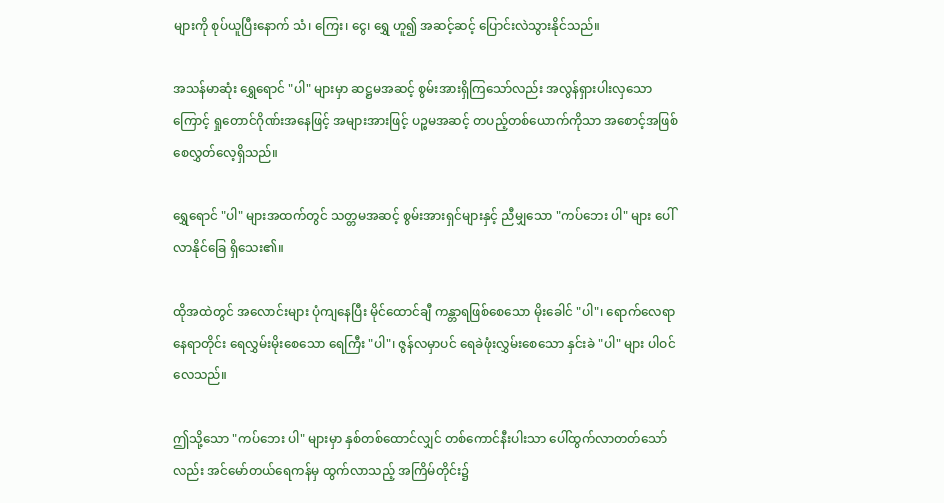များကို စုပ်ယူပြီးနောက် သံ၊ ကြေး၊ ငွေ၊ ရွှေ ဟူ၍ အဆင့်ဆင့် ပြောင်းလဲသွားနိုင်သည်။

အသန်မာဆုံး ရွှေရောင် "ပါ" များမှာ ဆဋ္ဌမအဆင့် စွမ်းအားရှိကြသော်လည်း အလွန်ရှားပါးလှသောကြောင့် ရှုတောင်ဂိုဏ်းအနေဖြင့် အများအားဖြင့် ပဉ္စမအဆင့် တပည့်တစ်ယောက်ကိုသာ အစောင့်အဖြစ် စေလွှတ်လေ့ရှိသည်။

ရွှေရောင် "ပါ" များအထက်တွင် သတ္တမအဆင့် စွမ်းအားရှင်များနှင့် ညီမျှသော "ကပ်ဘေး ပါ" များ ပေါ်လာနိုင်ခြေ ရှိသေး၏။

ထိုအထဲတွင် အလောင်းများ ပုံကျနေပြီး မိုင်ထောင်ချီ ကန္တာရဖြစ်စေသော မိုးခေါင် "ပါ"၊ ရောက်လေရာနေရာတိုင်း ရေလွှမ်းမိုးစေသော ရေကြီး "ပါ"၊ ဇွန်လမှာပင် ရေခဲဖုံးလွှမ်းစေသော နှင်းခဲ "ပါ" များ ပါဝင်လေသည်။

ဤသို့သော "ကပ်ဘေး ပါ" များမှာ နှစ်တစ်ထောင်လျှင် တစ်ကောင်နီးပါးသာ ပေါ်ထွက်လာတတ်သော်လည်း အင်မော်တယ်ရေကန်မှ ထွက်လာသည့် အကြိမ်တိုင်း၌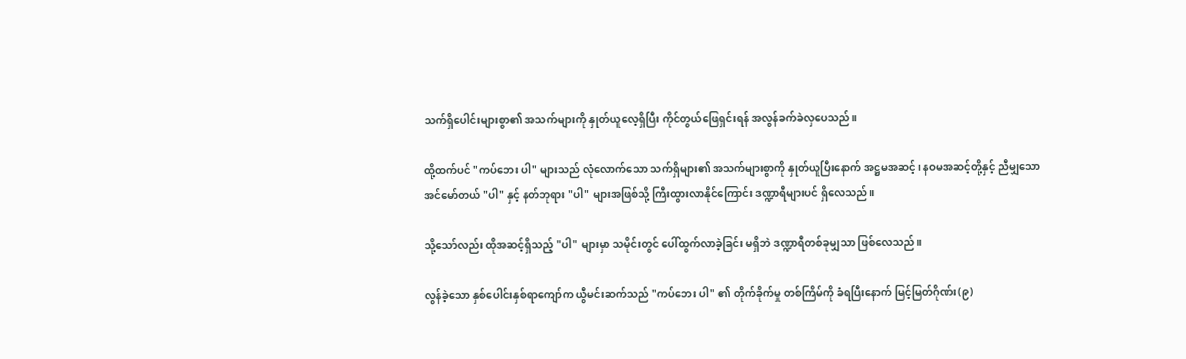သက်ရှိပေါင်းများစွာ၏ အသက်များကို နှုတ်ယူလေ့ရှိပြီး ကိုင်တွယ်ဖြေရှင်းရန် အလွန်ခက်ခဲလှပေသည်။

ထို့ထက်ပင် "ကပ်ဘေး ပါ" များသည် လုံလောက်သော သက်ရှိများ၏ အသက်များစွာကို နှုတ်ယူပြီးနောက် အဋ္ဌမအဆင့်၊ နဝမအဆင့်တို့နှင့် ညီမျှသော အင်မော်တယ် "ပါ" နှင့် နတ်ဘုရား "ပါ" များအဖြစ်သို့ ကြီးထွားလာနိုင်ကြောင်း ဒဏ္ဍာရီများပင် ရှိလေသည်။

သို့သော်လည်း ထိုအဆင့်ရှိသည့် "ပါ" များမှာ သမိုင်းတွင် ပေါ်ထွက်လာခဲ့ခြင်း မရှိဘဲ ဒဏ္ဍာရီတစ်ခုမျှသာ ဖြစ်လေသည်။

လွန်ခဲ့သော နှစ်ပေါင်းနှစ်ရာကျော်က ယွီမင်းဆက်သည် "ကပ်ဘေး ပါ" ၏ တိုက်ခိုက်မှု တစ်ကြိမ်ကို ခံရပြီးနောက် မြင့်မြတ်ဂိုဏ်း(၉)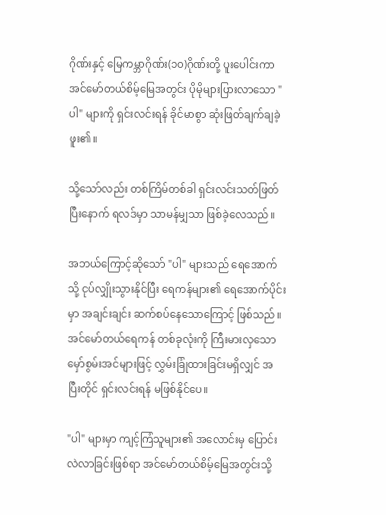ဂိုဏ်းနှင့် မြေကမ္ဘာဂိုဏ်း(၁၀)ဂိုဏ်းတို့ ပူးပေါင်းကာ အင်မော်တယ်စိမ့်မြေအတွင်း ပိုမိုများပြားလာသော "ပါ" များကို ရှင်းလင်းရန် ခိုင်မာစွာ ဆုံးဖြတ်ချက်ချခဲ့ဖူး၏။

သို့သော်လည်း တစ်ကြိမ်တစ်ခါ ရှင်းလင်းသတ်ဖြတ်ပြီးနောက် ရလဒ်မှာ သာမန်မျှသာ ဖြစ်ခဲ့လေသည်။

အဘယ်ကြောင့်ဆိုသော် "ပါ" များသည် ရေအောက်သို့ ငုပ်လျှိုးသွားနိုင်ပြီး ရေကန်များ၏ ရေအောက်ပိုင်းမှာ အချင်းချင်း ဆက်စပ်နေသောကြောင့် ဖြစ်သည်။ အင်မော်တယ်ရေကန် တစ်ခုလုံးကို ကြီးမားလှသော မှော်စွမ်းအင်များဖြင့် လွှမ်းခြုံထားခြင်းမရှိလျှင် အပြီးတိုင် ရှင်းလင်းရန် မဖြစ်နိုင်ပေ။

"ပါ" များမှာ ကျင့်ကြံသူများ၏ အလောင်းမှ ပြောင်းလဲလာခြင်းဖြစ်ရာ အင်မော်တယ်စိမ့်မြေအတွင်းသို့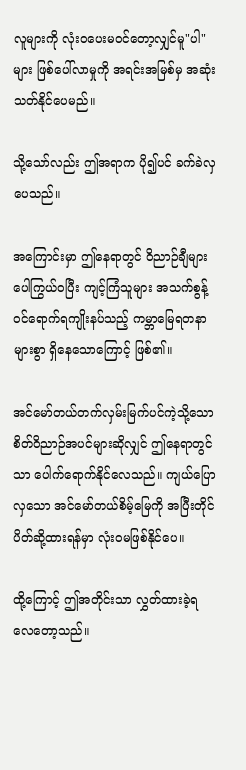လူများကို လုံးဝပေးမဝင်တော့လျှင်မူ"ပါ" များ ဖြစ်ပေါ်လာမှုကို အရင်းအမြစ်မှ အဆုံးသတ်နိုင်ပေမည်။

သို့သော်လည်း ဤအရာက ပို၍ပင် ခက်ခဲလှပေသည်။

အကြောင်းမှာ ဤနေရာတွင် ဝိညာဉ်ချီများ ပေါကြွယ်ဝပြီး ကျင့်ကြံသူများ အသက်စွန့်ဝင်ရောက်ရကျိုးနပ်သည့် ကမ္ဘာမြေရတနာများစွာ ရှိနေသောကြောင့် ဖြစ်၏။

အင်မော်တယ်တက်လှမ်းမြက်ပင်ကဲ့သို့သော စိတ်ဝိညာဉ်အပင်များဆိုလျှင် ဤနေရာတွင်သာ ပေါက်ရောက်နိုင်လေသည်။ ကျယ်ပြောလှသော အင်မော်တယ်စိမ့်မြေကို အပြီးတိုင် ပိတ်ဆို့ထားရန်မှာ လုံးဝမဖြစ်နိုင်ပေ။

ထို့ကြောင့် ဤအတိုင်းသာ လွှတ်ထားခဲ့ရလေတော့သည်။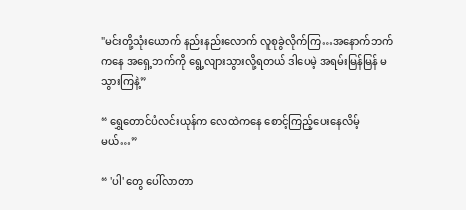"မင်းတို့သုံးယောက် နည်းနည်းလောက် လူစုခွဲလိုက်ကြ…အနောက်ဘက်ကနေ အရှေ့ဘက်ကို ရွေ့လျားသွားလို့ရတယ် ဒါပေမဲ့ အရမ်းမြန်မြန် မသွားကြနဲ့”

“ ရွှေတောင်ပံလင်းယုန်က လေထဲကနေ စောင့်ကြည့်ပေးနေလိမ့်မယ်…”

“ 'ပါ' တွေ ပေါ်လာတာ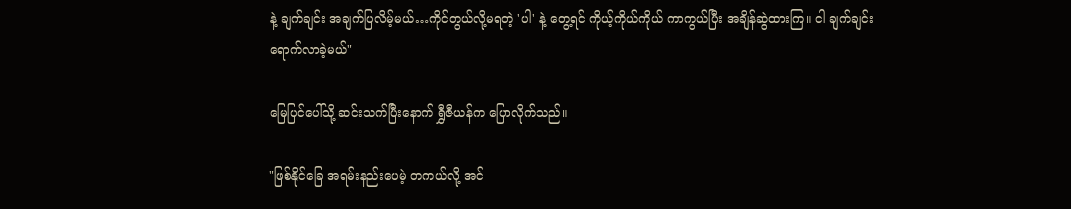နဲ့ ချက်ချင်း အချက်ပြလိမ့်မယ်…ကိုင်တွယ်လို့မရတဲ့ 'ပါ' နဲ့ တွေ့ရင် ကိုယ့်ကိုယ်ကိုယ် ကာကွယ်ပြီး အချိန်ဆွဲထားကြ။ ငါ ချက်ချင်း ရောက်လာခဲ့မယ်"

မြေပြင်ပေါ်သို့ ဆင်းသက်ပြီးနောက် ရွှီဇီယန်က ပြောလိုက်သည်။

"ဖြစ်နိုင်ခြေ အရမ်းနည်းပေမဲ့ တကယ်လို့ အင်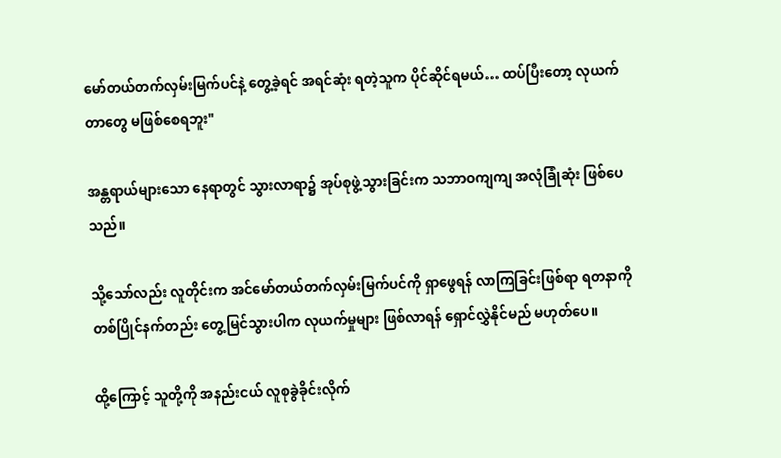မော်တယ်တက်လှမ်းမြက်ပင်နဲ့ တွေ့ခဲ့ရင် အရင်ဆုံး ရတဲ့သူက ပိုင်ဆိုင်ရမယ်… ထပ်ပြီးတော့ လုယက်တာတွေ မဖြစ်စေရဘူး"

အန္တရာယ်များသော နေရာတွင် သွားလာရာ၌ အုပ်စုဖွဲ့သွားခြင်းက သဘာဝကျကျ အလုံခြုံဆုံး ဖြစ်ပေသည်။

သို့သော်လည်း လူတိုင်းက အင်မော်တယ်တက်လှမ်းမြက်ပင်ကို ရှာဖွေရန် လာကြခြင်းဖြစ်ရာ ရတနာကို တစ်ပြိုင်နက်တည်း တွေ့မြင်သွားပါက လုယက်မှုများ ဖြစ်လာရန် ရှောင်လွှဲနိုင်မည် မဟုတ်ပေ။

ထို့ကြောင့် သူတို့ကို အနည်းငယ် လူစုခွဲခိုင်းလိုက်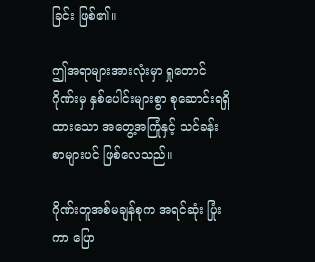ခြင်း ဖြစ်၏။

ဤအရာများအားလုံးမှာ ရှုတောင်ဂိုဏ်းမှ နှစ်ပေါင်းများစွာ စုဆောင်းရရှိထားသော အတွေ့အကြုံနှင့် သင်ခန်းစာများပင် ဖြစ်လေသည်။

ဂိုဏ်းတူအစ်မချန်စုက အရင်ဆုံး ပြုံးကာ ပြော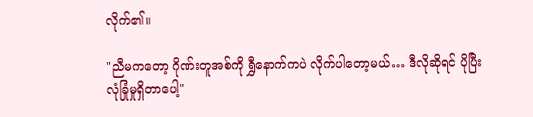လိုက်၏။

"ညီမကတော့ ဂိုဏ်းတူအစ်ကို ရွှီနောက်ကပဲ လိုက်ပါတော့မယ်… ဒီလိုဆိုရင် ပိုပြီး လုံခြုံမှုရှိတာပေါ့"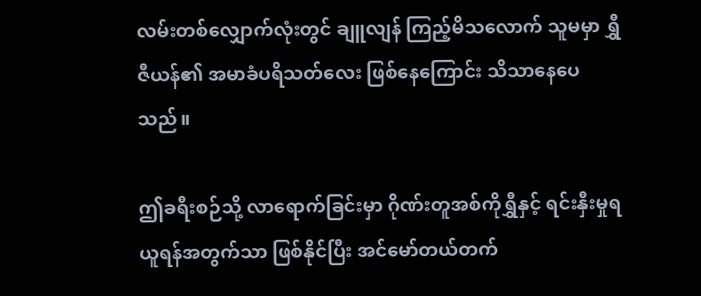လမ်းတစ်လျှောက်လုံးတွင် ချူလျန် ကြည့်မိသလောက် သူမမှာ ရွှီဇီယန်၏ အမာခံပရိသတ်လေး ဖြစ်နေကြောင်း သိသာနေပေသည်။

ဤခရီးစဉ်သို့ လာရောက်ခြင်းမှာ ဂိုဏ်းတူအစ်ကိုရွှီနှင့် ရင်းနှီးမှုရယူရန်အတွက်သာ ဖြစ်နိုင်ပြီး အင်မော်တယ်တက်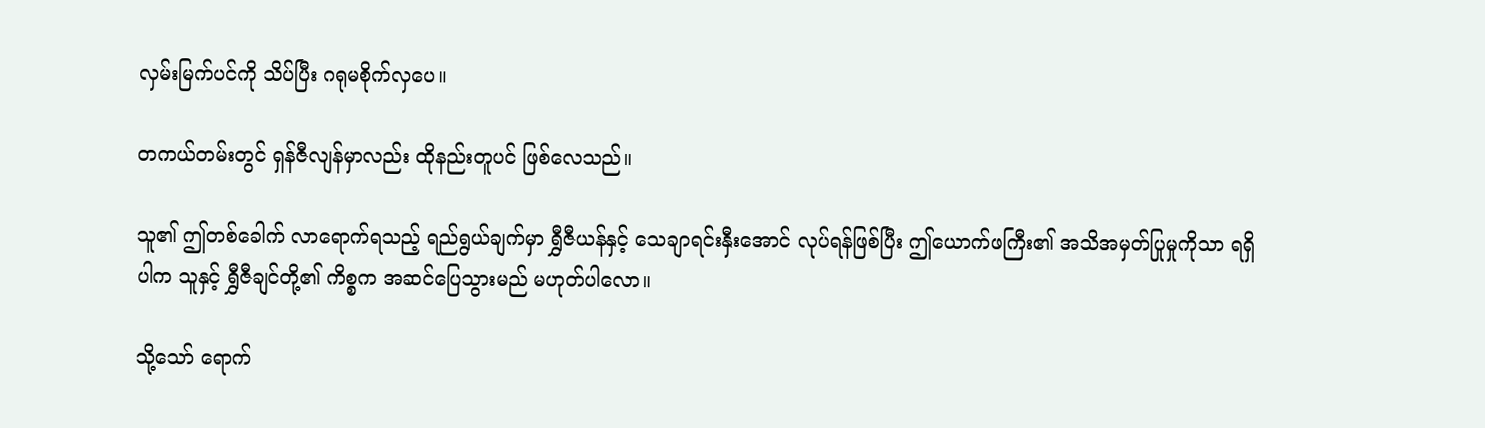လှမ်းမြက်ပင်ကို သိပ်ပြီး ဂရုမစိုက်လှပေ။

တကယ်တမ်းတွင် ရှန်ဇီလျန်မှာလည်း ထိုနည်းတူပင် ဖြစ်လေသည်။

သူ၏ ဤတစ်ခေါက် လာရောက်ရသည့် ရည်ရွယ်ချက်မှာ ရွှီဇီယန်နှင့် သေချာရင်းနှီးအောင် လုပ်ရန်ဖြစ်ပြီး ဤယောက်ဖကြီး၏ အသိအမှတ်ပြုမှုကိုသာ ရရှိပါက သူနှင့် ရွှီဇီချင်တို့၏ ကိစ္စက အဆင်ပြေသွားမည် မဟုတ်ပါလော။

သို့သော် ရောက်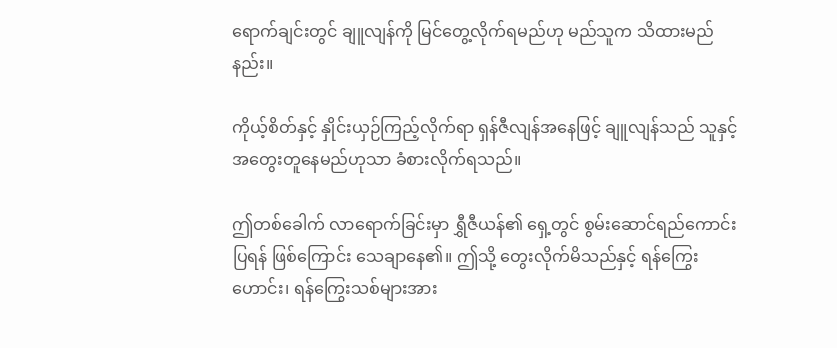ရောက်ချင်းတွင် ချူလျန်ကို မြင်တွေ့လိုက်ရမည်ဟု မည်သူက သိထားမည်နည်း။

ကိုယ့်စိတ်နှင့် နှိုင်းယှဉ်ကြည့်လိုက်ရာ ရှန်ဇီလျန်အနေဖြင့် ချူလျန်သည် သူနှင့် အတွေးတူနေမည်ဟုသာ ခံစားလိုက်ရသည်။

ဤတစ်ခေါက် လာရောက်ခြင်းမှာ ရွှီဇီယန်၏ ရှေ့တွင် စွမ်းဆောင်ရည်ကောင်းပြရန် ဖြစ်ကြောင်း သေချာနေ၏။ ဤသို့ တွေးလိုက်မိသည်နှင့် ရန်ကြွေးဟောင်း၊ ရန်ကြွေးသစ်များအား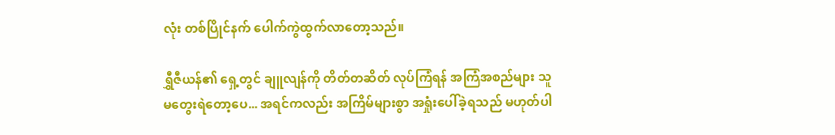လုံး တစ်ပြိုင်နက် ပေါက်ကွဲထွက်လာတော့သည်။

ရွှီဇီယန်၏ ရှေ့တွင် ချူလျန်ကို တိတ်တဆိတ် လုပ်ကြံရန် အကြံအစည်များ သူ မတွေးရဲတော့ပေ... အရင်ကလည်း အကြိမ်များစွာ အရှုံးပေါ်ခဲ့ရသည် မဟုတ်ပါ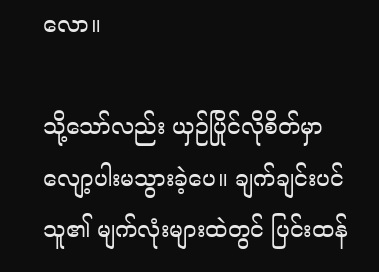လော။

သို့သော်လည်း ယှဉ်ပြိုင်လိုစိတ်မှာ လျော့ပါးမသွားခဲ့ပေ။ ချက်ချင်းပင် သူ၏ မျက်လုံးများထဲတွင် ပြင်းထန်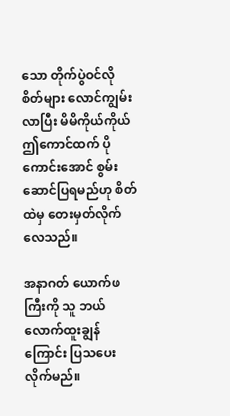သော တိုက်ပွဲဝင်လိုစိတ်များ လောင်ကျွမ်းလာပြီး မိမိကိုယ်ကိုယ် ဤကောင်ထက် ပိုကောင်းအောင် စွမ်းဆောင်ပြရမည်ဟု စိတ်ထဲမှ တေးမှတ်လိုက်လေသည်။

အနာဂတ် ယောက်ဖကြီးကို သူ ဘယ်လောက်ထူးချွန်ကြောင်း ပြသပေးလိုက်မည်။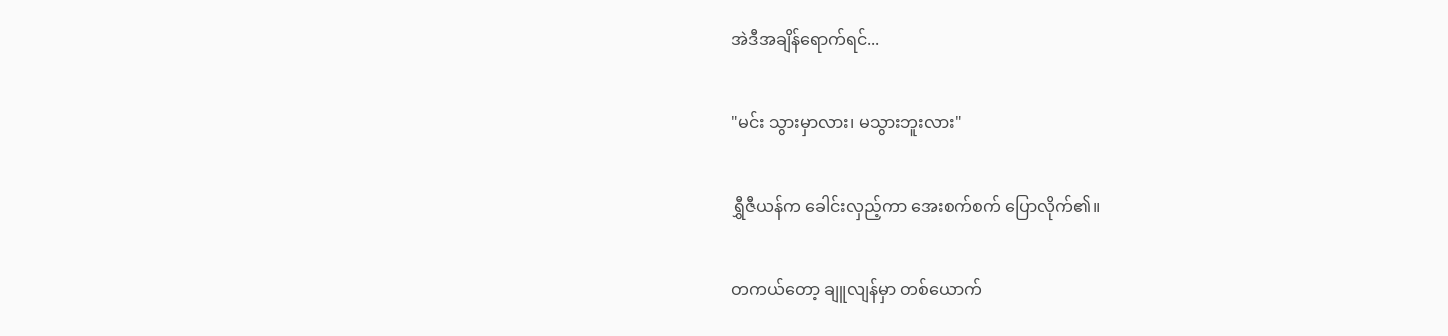အဲဒီအချိန်ရောက်ရင်...

"မင်း သွားမှာလား၊ မသွားဘူးလား"

ရွှီဇီယန်က ခေါင်းလှည့်ကာ အေးစက်စက် ပြောလိုက်၏။

တကယ်တော့ ချူလျန်မှာ တစ်ယောက်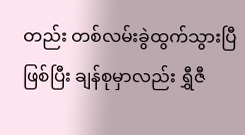တည်း တစ်လမ်းခွဲထွက်သွားပြီဖြစ်ပြီး ချန်စုမှာလည်း ရွှီဇီ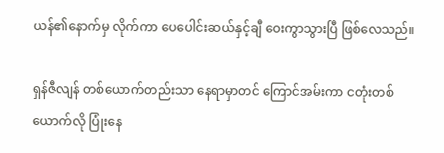ယန်၏နောက်မှ လိုက်ကာ ပေပေါင်းဆယ်နှင့်ချီ ဝေးကွာသွားပြီ ဖြစ်လေသည်။

ရှန်ဇီလျန် တစ်ယောက်တည်းသာ နေရာမှာတင် ကြောင်အမ်းကာ ငတုံးတစ်ယောက်လို ပြုံးနေ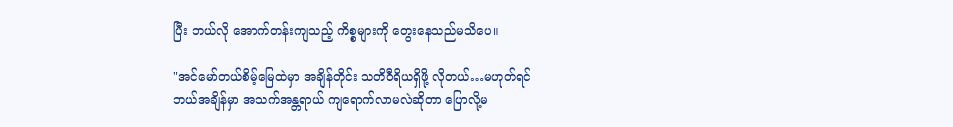ပြီး ဘယ်လို အောက်တန်းကျသည့် ကိစ္စများကို တွေးနေသည်မသိပေ။

"အင်မော်တယ်စိမ့်မြေထဲမှာ အချိန်တိုင်း သတိဝီရိယရှိဖို့ လိုတယ်…မဟုတ်ရင် ဘယ်အချိန်မှာ အသက်အန္တရာယ် ကျရောက်လာမလဲဆိုတာ ပြောလို့မ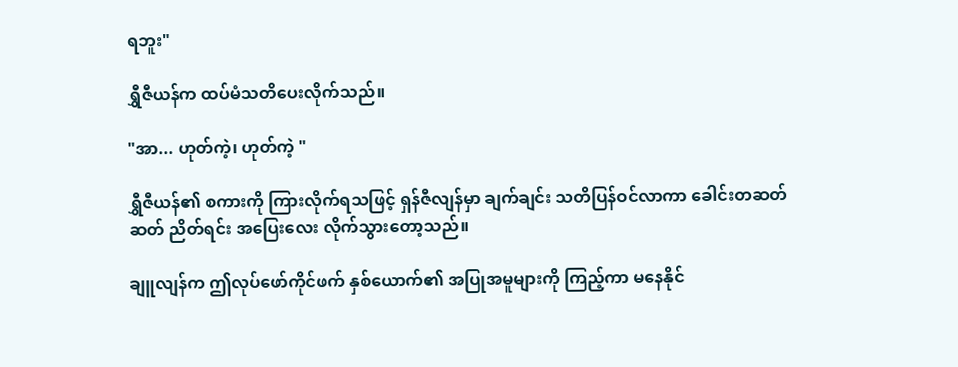ရဘူး"

ရွှီဇီယန်က ထပ်မံသတိပေးလိုက်သည်။

"အာ... ဟုတ်ကဲ့၊ ဟုတ်ကဲ့ "

ရွှီဇီယန်၏ စကားကို ကြားလိုက်ရသဖြင့် ရှန်ဇီလျန်မှာ ချက်ချင်း သတိပြန်ဝင်လာကာ ခေါင်းတဆတ်ဆတ် ညိတ်ရင်း အပြေးလေး လိုက်သွားတော့သည်။

ချူလျန်က ဤလုပ်ဖော်ကိုင်ဖက် နှစ်ယောက်၏ အပြုအမူများကို ကြည့်ကာ မနေနိုင်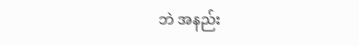ဘဲ အနည်း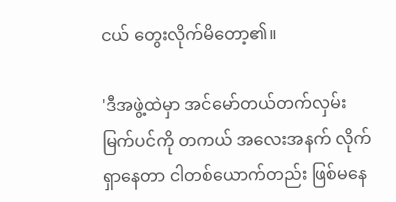ငယ် တွေးလိုက်မိတော့၏။

'ဒီအဖွဲ့ထဲမှာ အင်မော်တယ်တက်လှမ်းမြက်ပင်ကို တကယ် အလေးအနက် လိုက်ရှာနေတာ ငါတစ်ယောက်တည်း ဖြစ်မနေ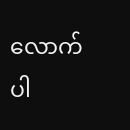လောက်ပါ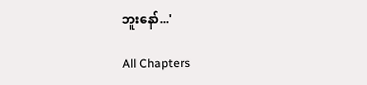ဘူးနော်...'

All Chapters